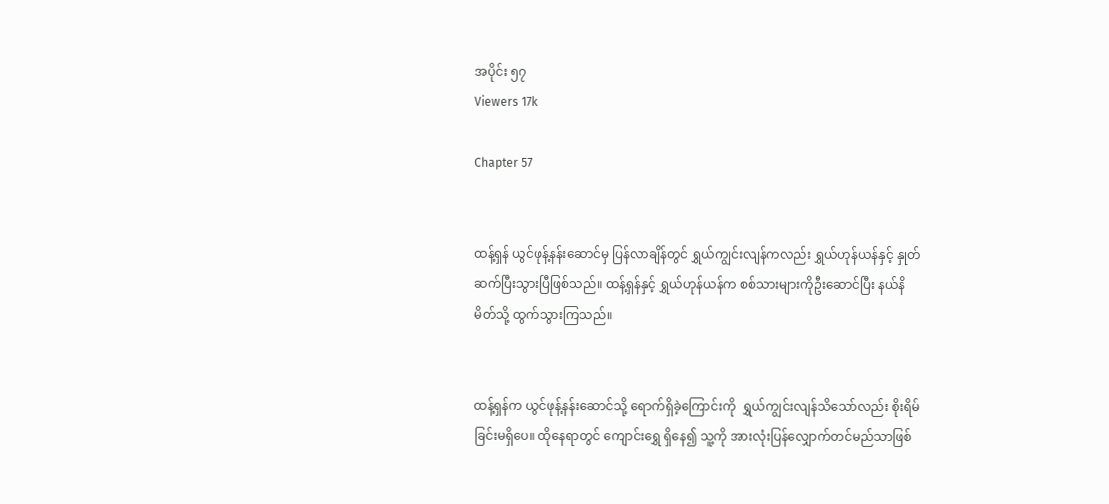အပိုင်း ၅၇
Viewers 17k

Chapter 57


ထန့်ရှန် ယွင်ဖုန့်နန်းဆောင်မှ ပြန်လာချိန်တွင် ရွှယ်ကျွင်းလျန်ကလည်း ရွှယ်ဟုန်ယန်နှင့် နှုတ်ဆက်ပြီးသွားပြီဖြစ်သည်။ ထန့်ရှန်နှင့် ရွှယ်ဟုန်ယန်က စစ်သားများကိုဦးဆောင်ပြီး နယ်နိမိတ်သို့ ထွက်သွားကြသည်။


ထန့်ရှန်က ယွင်ဖုန့်နန်းဆောင်သို့ ရောက်ရှိခဲ့ကြောင်းကို  ရွှယ်ကျွင်းလျန်သိသော်လည်း စိုးရိမ်ခြင်းမရှိပေ။ ထိုနေရာတွင် ကျောင်းရွှေ ရှိနေ၍ သူ့ကို အားလုံးပြန်လျှောက်တင်မည်သာဖြစ်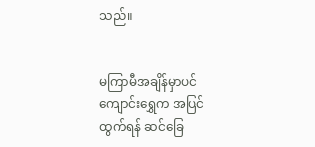သည်။


မကြာမီအချိန်မှာပင် ကျောင်းရွှေက အပြင်ထွက်ရန် ဆင်ခြေ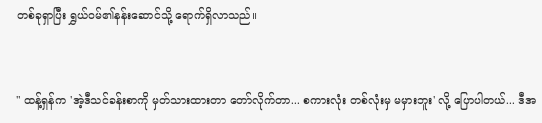တစ်ခုရှာပြီး ရွှယ်ဝမ်၏နန်းဆောင်သို့ ရောက်ရှိလာသည်။


" ထန့်ရှန်က 'အဲ့ဒီသင်ခန်းစာကို မှတ်သားထားတာ တော်လိုက်တာ... စကားလုံး တစ်လုံးမှ မမှားဘူး' လို့ ပြောပါတယ်... ဒီအ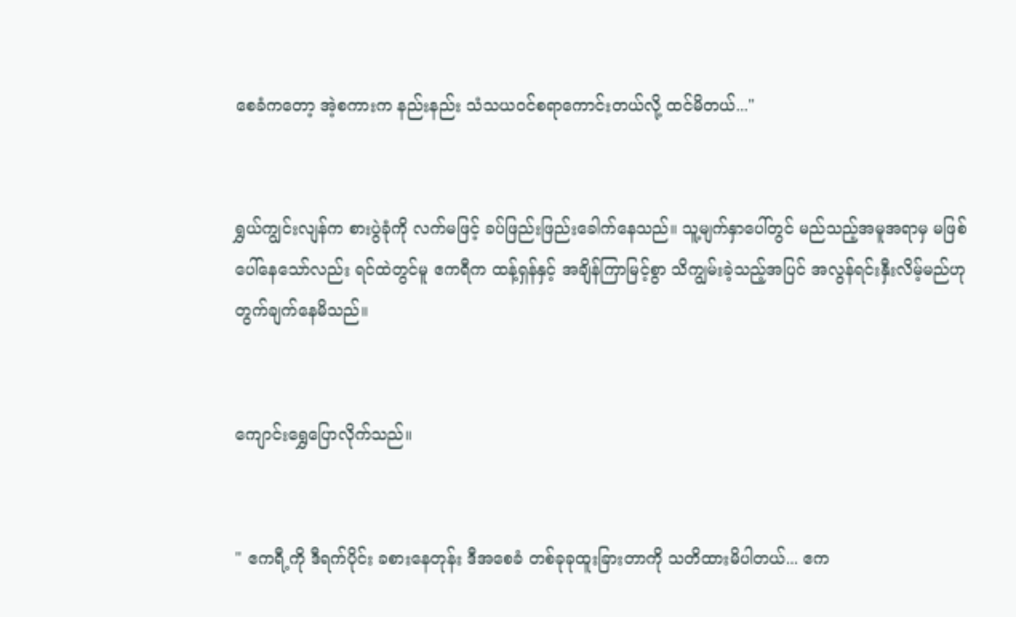စေခံကတော့ အဲ့စကားက နည်းနည်း သံသယဝင်စရာကောင်းတယ်လို့ ထင်မိတယ်..."


ရွှယ်ကျွင်းလျန်က စားပွဲခုံကို လက်မဖြင့် ခပ်ဖြည်းဖြည်းခေါက်နေသည်။ သူ့မျက်နှာပေါ်တွင် မည်သည့်အမူအရာမှ မဖြစ်ပေါ်နေသော်လည်း ရင်ထဲတွင်မူ ဧကရီက ထန့်ရှန်နှင့် အချိန်ကြာမြင့်စွာ သိကျွမ်းခဲ့သည့်အပြင် အလွန်ရင်းနှီး‌လိမ့်မည်ဟု တွက်ချက်နေမိသည်။


ကျောင်းရွှေပြောလိုက်သည်။


" ဧကရီ့ကို ဒီရက်ပိုင်း ခစားနေတုန်း ဒီအစေခံ တစ်ခုခုထူးခြားတာကို သတိထားမိပါတယ်... ဧက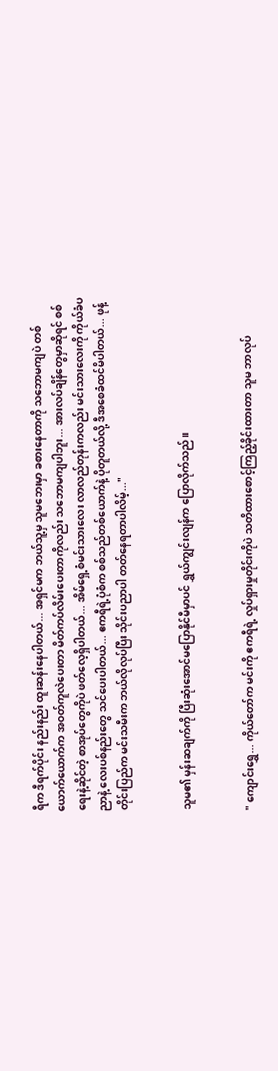ရီက ဒီရက်ပိုင်း နည်းနည်း ထူးဆန်းနေပါတယ်... အရှင်မက ဘယ်သူ့မှ သူမဘေးမှာ ခစားနေတာကို သဘောမကျပဲ တစ်ယောက်ယောက်က အဝတ်ကူလဲပေးတာ မိတ်ကပ်လိမ်းပေးတာကိုလည်း သဘောမကျပါဘူး... အားလပ်ချိန်တွေမှာဆိုရင် စစ်ရေးနဲ့ဆိုင်တဲ့ စာအုပ်တွေကိုပဲ ဖတ်လေ့ရှိပါတယ်... အိမ်ရှေ့စံမင်းသားလေး လာလည်တုန်းကလည်း မင်းသားလေးကို ကိုယ်ခံပညာနဲ့ လေးပစ်နည်းတွေ သင်ပေးပါတယ်... ဧကရီရဲ့ပုံစံက စစ်သည်တစ်ယောက်နဲ့ ပိုတူတယ်လို့ ဒီအစေခံထင်မိပါတယ်... ဖုန့်တိုင်းပြည်က မင်းသမီးက ဘယ်လိုလုပ်ပြီး သိုင်းပညာပါ တတ်နေရတာပါလိမ့်..."


သူမ၏ မှန်းဆချက်ကို ပြီးဆုံးအောင်မပြောနိုင်မီမှာပင် ရွှယ်ကျွင်းလျန်က ပြောလိုက်သည်။


" ကျောင်းရွှေ... ကိုယ်‌တော်က မင်းကို ဧကရီရဲ့ လှုပ်ရှားမှုတိုင်းကိုပဲ သတိထားစောင့်ကြည့်ခိုင်းထားတာ သူမ ဘာလုပ်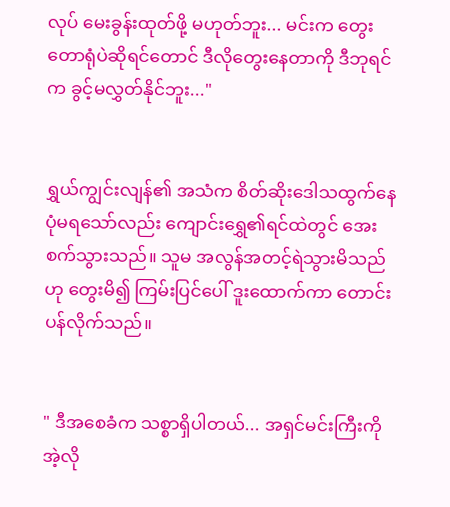လုပ် မေးခွန်းထုတ်ဖို့ မဟုတ်ဘူး... မင်းက တွေးတောရုံပဲဆိုရင်တောင် ဒီလိုတွေးနေတာကို ဒီဘုရင်က ခွင့်မလွှတ်နိုင်ဘူး..."


ရွှယ်ကျွင်းလျန်၏ အသံက စိတ်ဆိုးဒေါသထွက်နေပုံမရသော်လည်း ကျောင်းရွှေ၏ရင်ထဲတွင် အေးစက်သွားသည်။ သူမ အလွန်အတင့်ရဲသွားမိသည်ဟု တွေးမိ၍ ကြမ်းပြင်ပေါ် ဒူးထောက်ကာ တောင်းပန်လိုက်သည်။


" ဒီအစေခံက သစ္စာရှိပါတယ်... အရှင်မင်းကြီးကို အဲ့လို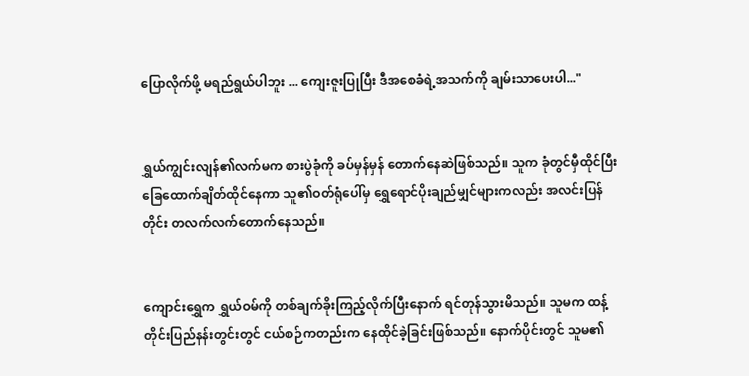ပြောလိုက်ဖို့ မရည်ရွယ်ပါဘူး ... ကျေးဇူးပြုပြီး ဒီအစေခံရဲ့အသက်ကို ချမ်းသာပေးပါ..."


ရွှယ်ကျွင်းလျန်၏လက်မက စားပွဲခုံကို ခပ်မှန်မှန် တောက်နေဆဲဖြစ်သည်။ သူက ခုံတွင်မှီထိုင်ပြီး ခြေထောက်ချိတ်ထိုင်နေကာ သူ၏ဝတ်ရုံပေါ်‌မှ ရွှေရောင်ပိုးချည်မျှင်များကလည်း အလင်းပြန်တိုင်း တလက်လက်တောက်နေသည်။


ကျောင်းရွှေက ရွှယ်ဝမ်ကို တစ်ချက်ခိုးကြည့်လိုက်ပြီးနောက် ရင်တုန်သွားမိသည်။ သူမက ထန့်တိုင်းပြည်နန်းတွင်းတွင် ငယ်စဉ်ကတည်းက နေထိုင်ခဲ့ခြင်းဖြစ်သည်။ နောက်ပိုင်းတွင် သူမ၏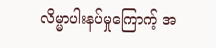လိမ္မာပါးနပ်မှုကြောက့် အ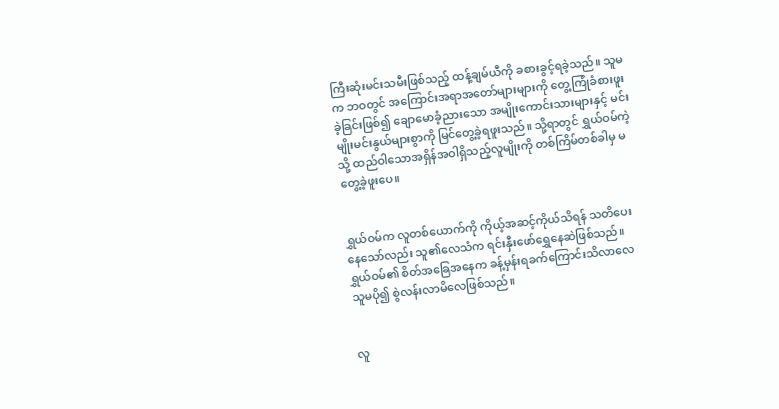ကြီးဆုံးမင်းသမီးဖြစ်သည့် ထန့်ချမ်ယီကို ခစားခွင့်ရခဲ့သည်။ သူမက ဘဝတွင် အကြောင်းအရာအတော်များများကို တွေ့ကြုံခံစားဖူးခဲ့ခြင်းဖြစ်၍ ချောမောခံ့ညားသော အမျိုးကောင်းသားများနှင့် မင်းမျိုးမင်းနွယ်များစွာကို မြင်တွေ့ခဲ့ရဖူးသည်။ သို့ရာတွင် ရွှယ်ဝမ်ကဲ့သို့ ထည်ဝါသောအရှိန်အဝါရှိသည့်လူမျိုးကို တစ်ကြိမ်တစ်ခါမှ မတွေ့ခဲ့ဖူးပေ။


ရွှယ်ဝမ်က လူတစ်ယောက်ကို ကိုယ့်အဆင့်ကိုယ်သိရန် သတိပေးနေသော်လည်း သူ၏လေသံက ‌ရင်းနှီးဖော်ရွှေနေဆဲဖြစ်သည်။ ရွှယ်ဝမ်၏ စိတ်အခြေအနေက ခန့်မှန်းရခက်ကြောင်းသိလာလေ သူမပို၍ စွဲလန်းလာမိလေဖြစ်သည်။


လူ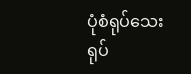ပုံစံရုပ်သေးရုပ်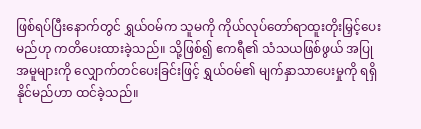ဖြစ်ရပ်ပြီးနောက်တွင် ရွှယ်ဝမ်က သူမကို ကိုယ်လုပ်တော်ရာထူးတိုးမြှင့်ပေးမည်ဟု ကတိပေးထားခဲ့သည်။ သို့ဖြစ်၍ ဧကရီ၏ သံသယဖြစ်ဖွယ် အပြုအမူများကို လျှောက်တင်ပေးခြင်းဖြင့် ရွှယ်ဝမ်၏ မျက်နှာသာပေးမှုကို ရရှိနိုင်မည်ဟာ ထင်ခဲ့သည်။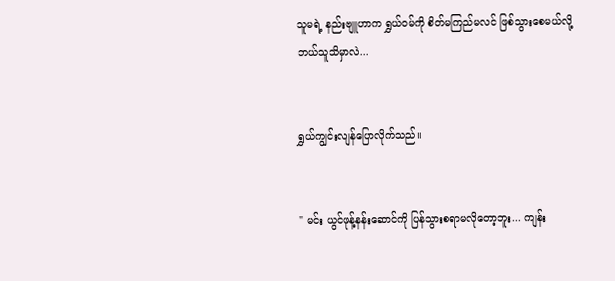သူမရဲ့ နည်းဗျူဟာက ရွှယ်ဝမ်ကို စိတ်မကြည်မလင် ဖြစ်သွားစေမယ်လို့ ဘယ်သူသိမှာလဲ...


ရွှယ်ကျွင်းလျန်ပြောလိုက်သည်။


" မင်း ယွင်ဖုန့်နန်းဆောင်ကို ပြန်သွားစရာမလိုတော့ဘူး... ကျန်း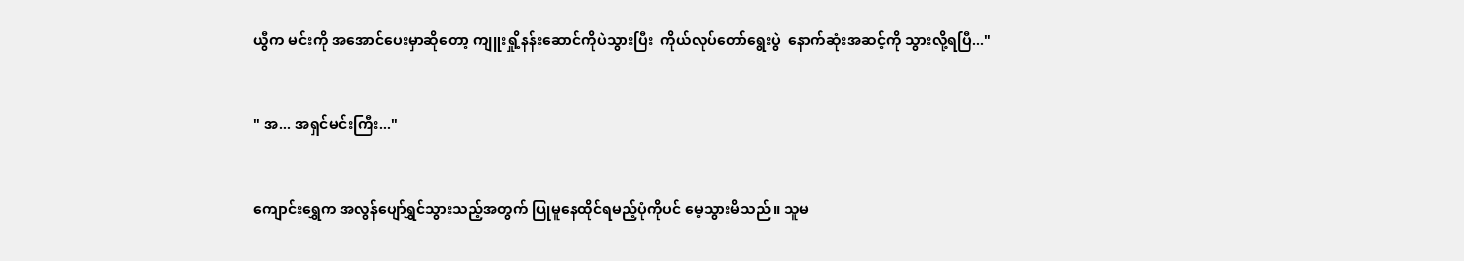ယွီက မင်းကို အအောင်ပေးမှာဆိုတော့ ကျူးရှို့နန်းဆောင်ကိုပဲသွားပြီး  ကိုယ်လုပ်တော်ရွေးပွဲ  နောက်ဆုံးအဆင့်ကို သွားလို့ရပြီ..."


" အ... အရှင်မင်းကြီး..."


ကျောင်းရွှေက အလွန်ပျော်ရွှင်သွားသည့်အတွက် ပြုမူနေထိုင်ရမည့်ပုံကိုပင် မေ့သွားမိသည်။ သူမ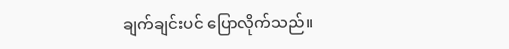ချက်ချင်းပင် ပြောလိုက်သည်။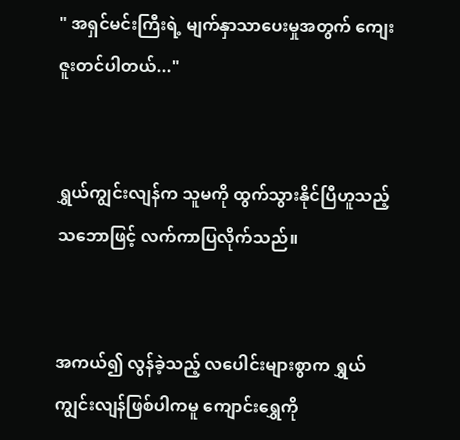" အရှင်မင်းကြီးရဲ့ မျက်နှာသာပေးမှုအတွက် ကျေးဇူးတင်ပါတယ်..."


ရွှယ်ကျွင်းလျန်က သူမကို ထွက်သွားနိုင်ပြီဟူသည့်သဘောဖြင့် လက်ကာပြလိုက်သည်။


အကယ်၍ လွန်ခဲ့သည့် လပေါင်းများစွာက ရွှယ်ကျွင်းလျန်ဖြစ်ပါကမူ ကျောင်းရွှေကို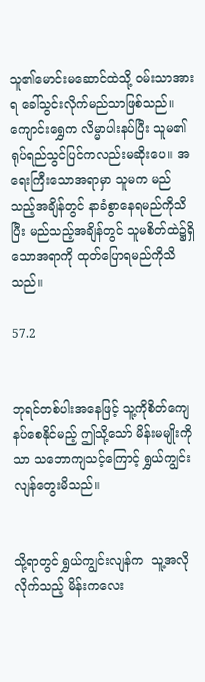သူ၏မောင်းမဆောင်ထဲသို့ ဝမ်းသာအားရ ခေါ်သွင်းလိုက်မည်သာဖြစ်သည်။ ကျောင်းရွှေက လိမ္မာပါးနပ်ပြီး သူမ၏ရုပ်ရည်သွင်ပြင်ကလည်းမဆိုးပေ။ အရေးကြီးသောအရာမှာ သူမက မည်သည့်အချိန်တွင် နာခံစွာနေရမည်ကိုသိပြီး မည်သည့်အချိန်တွင် သူမစိတ်ထဲ၌ရှိသောအရာကို ‌ထုတ်ပြောရမည်ကိုသိသည်။

57.2


ဘုရင်တစ်ပါးအနေဖြင့် သူ့ကိုစိတ်ကျေနပ်စေနိုင်မည့် ဤသို့သော် မိန်းမမျိုးကိုသာ သဘောကျသင့်ကြောင့် ရွှယ်ကျွင်းလျန်တွေးမိသည်။


သို့ရာတွင် ရွှယ်ကျွင်းလျန်က  သူ့အလိုလိုက်သည့် မိန်းကလေး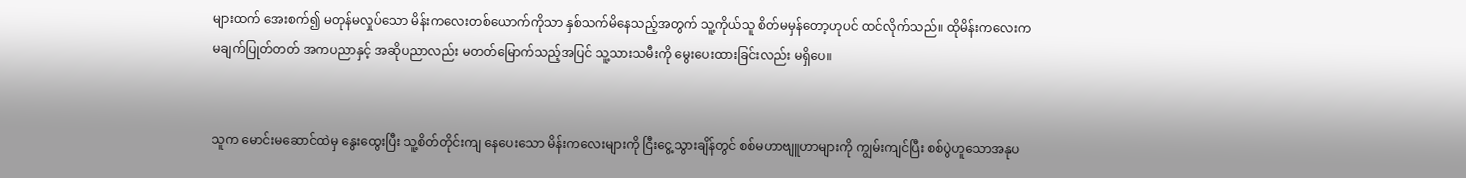များထက် အေးစက်၍ မတုန်မလှုပ်သော မိန်းကလေးတစ်ယောက်ကိုသာ နှစ်သက်မိနေသည့်အတွက် သူ့ကိုယ်သူ စိတ်မမှန်တော့ဟုပင် ထင်လိုက်သည်။ ထိုမိန်းကလေးက မချက်ပြုတ်တတ် အကပညာနှင့် အဆိုပညာလည်း မတတ်မြောက်သည့်အပြင် သူ့သားသမီးကို မွေးပေးထားခြင်းလည်း မရှိပေ။


သူက မောင်းမဆောင်ထဲမှ နွေးထွေးပြီး သူ့စိတ်တိုင်းကျ နေပေးသော မိန်းကလေးများကို ငြီးငွေ့သွားချိန်တွင် စစ်မဟာဗျူဟာများကို ကျွမ်းကျင်ပြီး စစ်ပွဲဟူသောအနုပ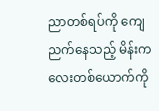ညာတစ်ရပ်ကို ကျေညက်နေသည့် မိန်းကလေးတစ်ယောက်ကို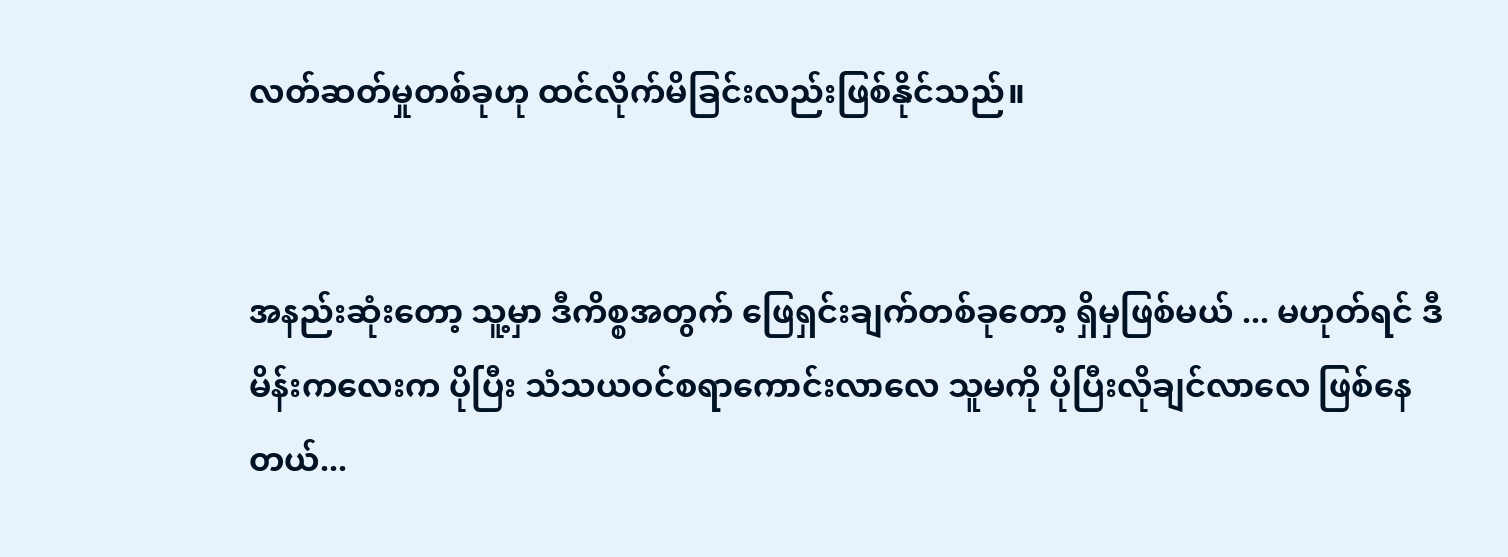လတ်ဆတ်မှုတစ်ခုဟု ထင်လိုက်မိခြင်းလည်းဖြစ်နိုင်သည်။


အနည်းဆုံးတော့ သူ့မှာ ဒီကိစ္စအတွက် ဖြေရှင်းချက်တစ်ခုတော့ ရှိမှဖြစ်မယ် ... မဟုတ်ရင် ဒီမိန်းကလေးက ပိုပြီး သံသယဝင်စရာကောင်းလာလေ သူမကို ပိုပြီးလိုချင်လာလေ ဖြစ်နေတယ်...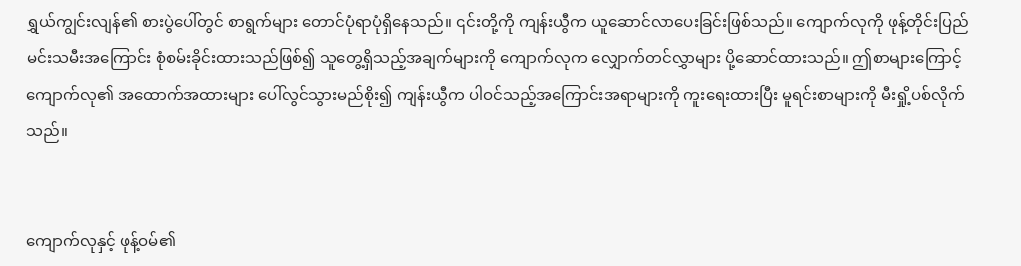ရွှယ်ကျွင်းလျန်၏ စားပွဲပေါ်တွင် စာရွက်များ တောင်ပုံရာပုံရှိနေသည်။ ၎င်းတို့ကို ကျန်းယွီက ယူဆောင်လာပေးခြင်းဖြစ်သည်။ ကျောက်လုကို ဖုန့်တိုင်းပြည် မင်းသမီးအကြောင်း စုံစမ်းခိုင်းထားသည်ဖြစ်၍ သူတွေ့ရှိသည့်အချက်များကို ကျောက်လုက လျှောက်တင်လွှာများ ပို့ဆောင်ထားသည်။ ဤစာများကြောင့် ကျောက်လု၏ အထောက်အထားများ ပေါ်လွင်သွားမည်စိုး၍ ကျန်းယွီက ပါဝင်သည့်အကြောင်းအရာများကို ကူးရေးထားပြီး မူရင်းစာများကို မီးရှို့ပစ်လိုက်သည်။


ကျောက်လုနှင့် ဖုန့်ဝမ်၏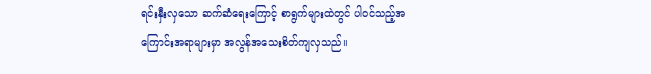ရင်းနှီးလှသော ဆက်ဆံရေးကြောင့် စာရွက်များထဲတွင် ပါဝင်သည့်အကြောင်းအရာများမှာ အလွန်အသေးစိတ်ကျလှသည်။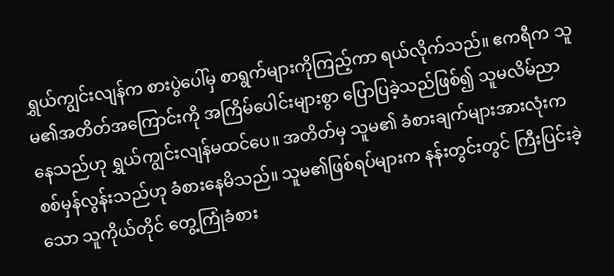ရွှယ်ကျွင်းလျန်က စားပွဲပေါ်မှ စာရွက်များကိုကြည့်ကာ ရယ်လိုက်သည်။ ဧကရီက သူမ၏အတိတ်အကြောင်းကို အကြိမ်ပေါင်းများစွာ ပြောပြခဲ့သည်ဖြစ်၍ သူမလိမ်ညာနေသည်ဟု ရွှယ်ကျွင်းလျန်မထင်ပေ။ အတိတ်မှ သူမ၏ ခံစားချက်များအားလုံးက စစ်မှန်လွန်းသည်ဟု ခံစားနေမိသည်။ သူမ၏ဖြစ်ရပ်များက နန်းတွင်းတွင် ကြီးပြင်းခဲ့သော သူကိုယ်တိုင် တွေ့ကြုံခံစား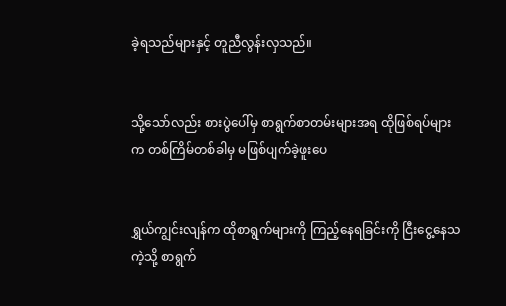ခဲ့ရသည်များနှင့် တူညီလွန်းလှသည်။


သို့သော်လည်း စားပွဲပေါ်မှ စာရွက်စာတမ်းများအရ ထိုဖြစ်ရပ်များက တစ်ကြိမ်တစ်ခါမှ မဖြစ်ပျက်ခဲ့ဖူးပေ


ရွှယ်ကျွင်းလျန်က ထိုစာရွက်များကို ကြည့်နေရခြင်းကို ငြီးငွေ့နေသကဲ့သို့ စာရွက်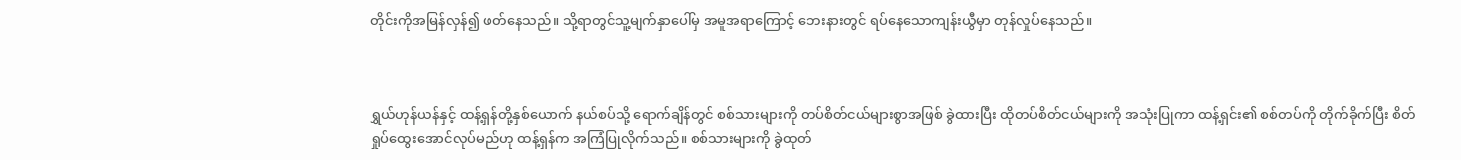တိုင်းကိုအမြန်လှန်၍ ဖတ်နေသည်။ သို့ရာတွင်သူ့မျက်နှာပေါ်မှ အမူအရာကြောင့် ဘေးနားတွင် ရပ်နေသောကျန်းယွီမှာ တုန်လှုပ်နေသည်။



ရွှယ်ဟုန်ယန်နှင့် ထန့်ရှန်တို့နှစ်ယောက် နယ်စပ်သို့ ရောက်ချိန်တွင် စစ်သားများကို တပ်စိတ်ငယ်များစွာအဖြစ် ခွဲထားပြီး ထိုတပ်စိတ်ငယ်များကို အသုံးပြုကာ ထန့်ရှင်း၏ စစ်တပ်ကို တိုက်ခိုက်ပြီး စိတ်ရှုပ်ထွေးအောင်လုပ်မည်ဟု ထန့်ရှန်က အကြံပြုလိုက်သည်။ စစ်သားများကို ခွဲထုတ်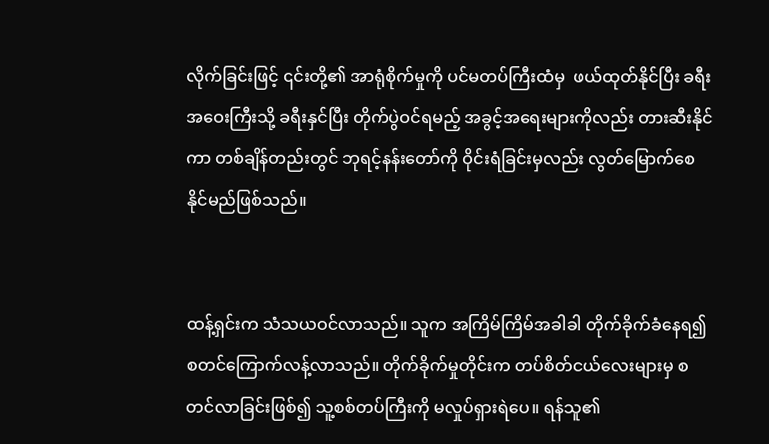လိုက်ခြင်းဖြင့် ၎င်းတို့၏ အာရုံစိုက်မှုကို ပင်မတပ်ကြီးထံမှ  ဖယ်ထုတ်နိုင်ပြီး ခရီးအဝေးကြီးသို့ ခရီးနှင်ပြီး တိုက်ပွဲဝင်ရမည့် အခွင့်အရေးများကိုလည်း တားဆီးနိုင်ကာ တစ်ချိန်တည်းတွင် ဘုရင့်နန်းတော်ကို ဝိုင်းရံခြင်းမှလည်း လွတ်မြောက်စေနိုင်မည်ဖြစ်သည်။


ထန့်ရှင်းက သံသယဝင်လာသည်။ သူက အကြိမ်ကြိမ်အခါခါ တိုက်ခိုက်ခံနေရ၍ စတင်ကြောက်လန့်လာသည်။ တိုက်ခိုက်မှုတိုင်းက တပ်စိတ်ငယ်လေးများမှ စတင်လာခြင်းဖြစ်၍ သူ့စစ်တပ်ကြီးကို မလှုပ်ရှားရဲပေ။ ရန်သူ၏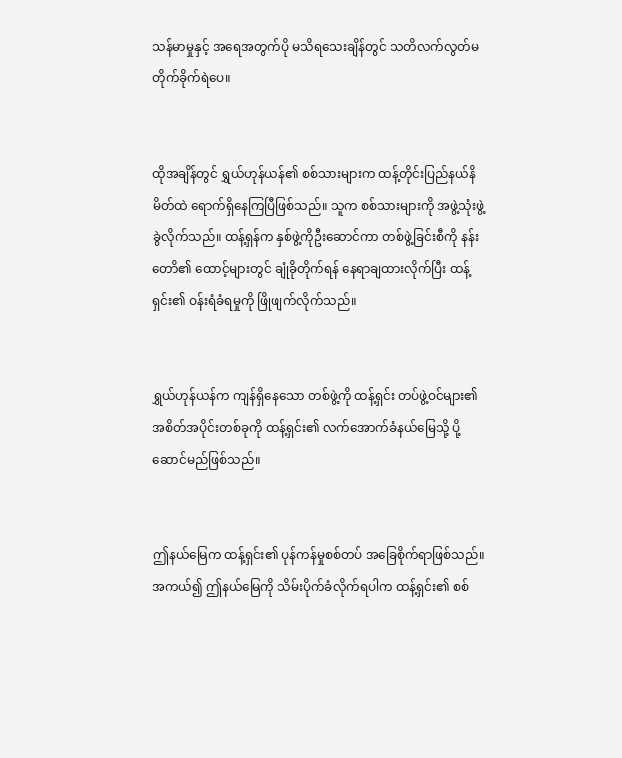သန်မာမှုနှင့် အရေအတွက်ပို မသိရသေးချိန်တွင် သတိလက်လွတ်မတိုက်ခိုက်ရဲပေ။


ထိုအချိန်တွင် ရွှယ်ဟုန်ယန်၏ စစ်သားများက ထန့်တိုင်းပြည်နယ်နိမိတ်ထဲ ရောက်ရှိနေကြပြီဖြစ်သည်။ သူက စစ်သားများကို အဖွဲ့သုံးဖွဲ့ခွဲလိုက်သည်။ ထန့်ရှန်က နှစ်ဖွဲ့ကိုဦးဆောင်ကာ တစ်ဖွဲ့ခြင်းစီကို နန်းတောိ၏ ထောင့်များတွင် ချုံခိုတိုက်ရန် နေရာချထားလိုက်ပြီး ထန့်ရှင်း၏ ဝန်းရံခံရမှုကို ဖြိုဖျက်လိုက်သည်။


ရွှယ်ဟုန်ယန်က ကျန်ရှိနေသော တစ်ဖွဲ့ကို ထန့်ရှင်း တပ်ဖွဲ့ဝင်များ၏ အစိတ်အပိုင်းတစ်ခုကို ထန့်ရှင်း၏ လက်အောက်ခံနယ်မြေသို့ ပို့ဆောင်မည်ဖြစ်သည်။


ဤနယ်မြေက ထန့်ရှင်း၏ ပုန်ကန်မှုစစ်တပ် အခြေစိုက်ရာဖြစ်သည်။ အကယ်၍ ဤနယ်မြေကို သိမ်းပိုက်ခံလိုက်ရပါက ထန့်ရှင်း၏ စစ်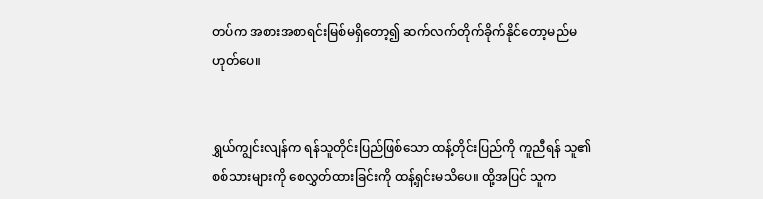တပ်က အစားအစာရင်းမြစ်မရှိတော့၍ ဆက်လက်တိုက်ခိုက်နိုင်တော့မည်မဟုတ်ပေ။


ရွှယ်ကျွင်းလျန်က ရန်သူတိုင်းပြည်ဖြစ်သော ထန့်တိုင်းပြည်ကို ကူညီရန် သူ၏စစ်သားများကို စေလွှတ်ထားခြင်းကို ထန့်ရှင်းမသိပေ။ ထို့အပြင် သူက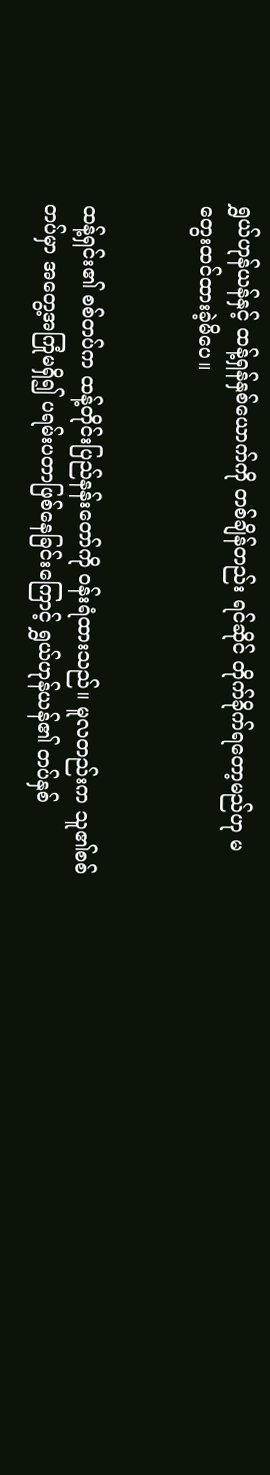ရွှယ်ဟုန်ယန်နှင့် ထန့်ရှန်နှစ်ယောက်ကို တစ်ချိန်တည်း ရင်ဆိုင် တိုက်ခိုက်ရတော့မည်ဟု မတွေးထင်ထားခဲ့မိပေ။


ထန့်ရှင်း၏ စစ်တပ်က ထန့်တိုင်းပြည်နန်းတော်ကို ဝန်းရံထားသည်။ မူလတည်းက သူ၏စစ်တပ်မှာ အတွေ့အကြုံမရှိ၍ ပရမ်းပတာဖြစ်နေခြင်းကြောင့် ရွှယ်ဟုန်ယန်၏ တပ်နှစ်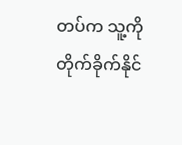တပ်က သူ့ကိုတိုက်ခိုက်နိုင်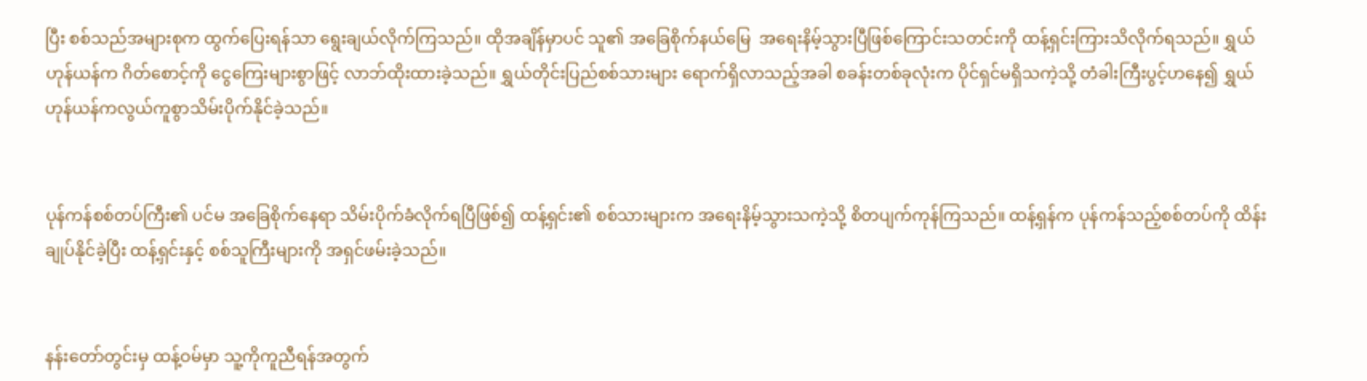ပြီး စစ်သည်အများစုက ထွက်ပြေးရန်သာ ရွေးချယ်လိုက်ကြသည်။ ထိုအချိန်မှာပင် သူ၏ ‌အခြေစိုက်နယ်မြေ  အရေးနိမ့်သွားပြီဖြစ်ကြောင်းသတင်းကို ထန့်ရှင်းကြားသိလိုက်ရသည်။ ရွှယ်ဟုန်ယန်က ဂိတ်စောင့်ကို ငွေကြေးများစွာဖြင့် လာဘ်ထိုးထားခဲ့သည်။ ရွှယ်တိုင်းပြည်စစ်သားများ ရောက်ရှိလာသည့်အခါ စခန်းတစ်ခုလုံးက ပိုင်ရှင်မရှိသကဲ့သို့ တံခါးကြီးပွင့်ဟနေ၍ ရွှယ်ဟုန်ယန်ကလွယ်ကူစွာသိမ်းပိုက်နိုင်ခဲ့သည်။


ပုန်ကန်စစ်တပ်ကြီး၏ ပင်မ အခြေစိုက်နေရာ သိမ်းပိုက်ခံလိုက်ရပြီဖြစ်၍ ထန့်ရှင်း၏ စစ်သားများက အရေးနိမ့်သွားသကဲ့သို့ စိတပျက်ကုန်ကြသည်။ ထန့်ရှန်က ပုန်ကန်သည့်စစ်တပ်ကို ထိန်းချုပ်နိုင်ခဲ့ပြီး ထန့်ရှင်းနှင့် စစ်သူကြီးများကို အရှင်ဖမ်းခဲ့သည်။


နန်းတော်တွင်းမှ ထန့်ဝမ်မှာ သူ့ကိုကူညီရန်အတွက်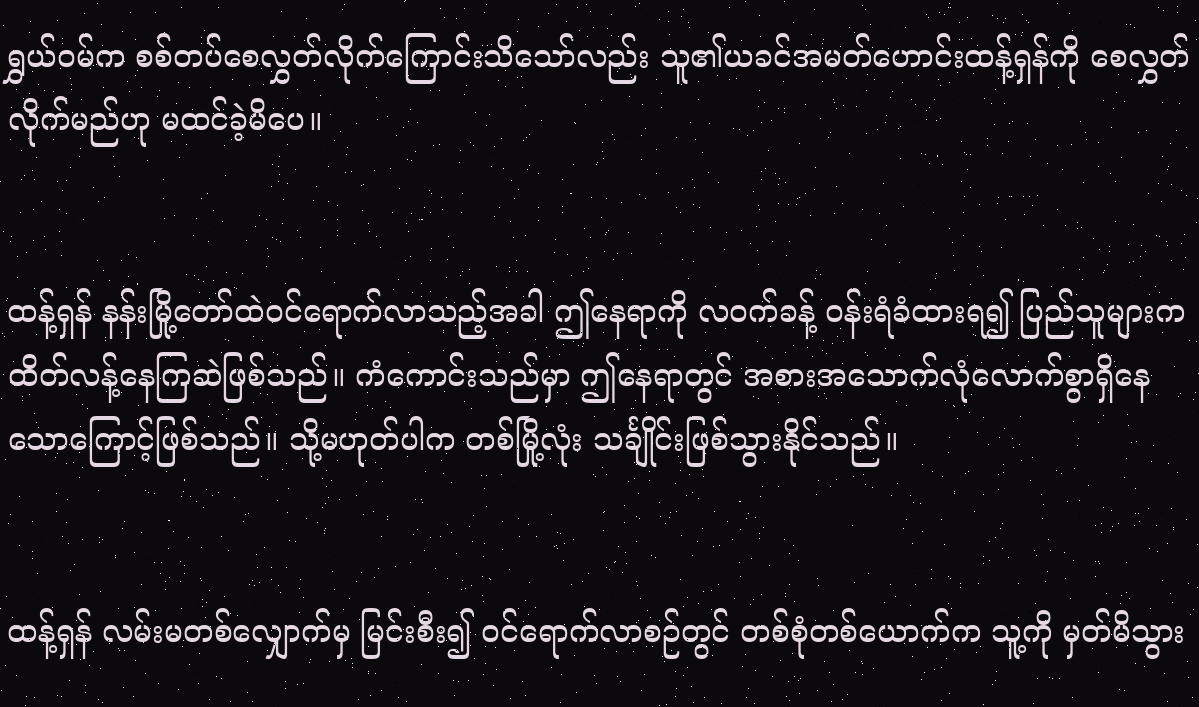ရွှယ်ဝမ်က စစ်တပ်စေလွှတ်လိုက်ကြောင်းသိသော်လည်း သူ၏ယခင်အမတ်ဟောင်းထန့်ရှန်ကို စေလွှတ်လိုက်မည်ဟု မထင်ခဲ့မိပေ။


ထန့်ရှန် နန်းမြို့တော်ထဲဝင်ရောက်လာသည့်အခါ ဤနေရာကို လဝက်ခန့် ဝန်းရံခံထားရ၍ ပြည်သူများကထိတ်လန့်နေကြဆဲဖြစ်သည်။ ကံကောင်းသည်မှာ ဤနေရာတွင် အစားအသောက်လုံလောက်စွာရှိနေသောကြောင့်ဖြစ်သည်။ သို့မဟုတ်ပါက တစ်မြို့လုံး သင်္ချိုင်းဖြစ်သွားနိုင်သည်။


ထန့်ရှန် လမ်းမတစ်လျှောက်မှ မြင်းစီး၍ ဝင်ရောက်လာစဉ်တွင် တစ်စုံတစ်ယောက်က သူ့ကို မှတ်မိသွား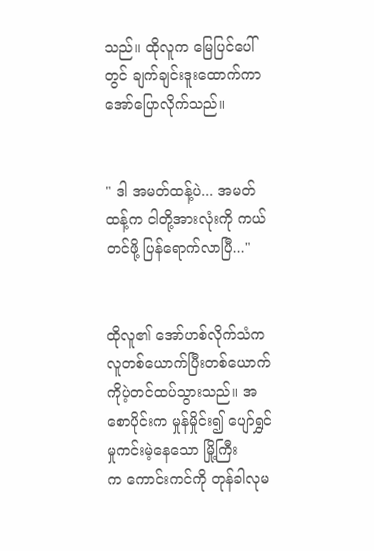သည်။ ထိုလူက မြေပြင်ပေါ်တွင် ချက်ချင်းဒူးထောက်ကာ အော်ပြောလိုက်သည်။


" ဒါ အမတ်ထန့်ပဲ... အမတ်ထန့်က ငါတို့အားလုံးကို ကယ်တင်ဖို့ ပြန်ရောက်လာပြီ..."


ထိုလူ၏ အော်ဟစ်လိုက်သံက လူတစ်ယောက်ပြီးတစ်ယောက်ကိုပဲ့တင်ထပ်သွားသည်။ အစောပိုင်းက မှုန်မှိုင်း၍ ပျော်ရွှင်မှုကင်းမဲ့နေသော မြို့ကြီးက ‌ကောင်းကင်ကို တုန်ခါလုမ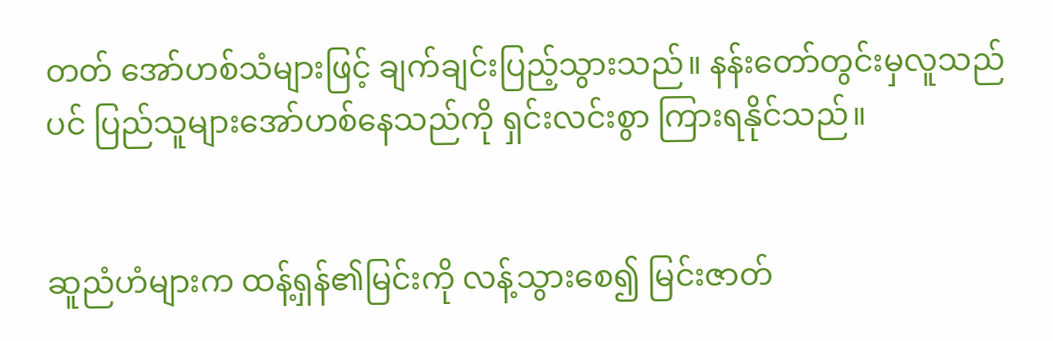တတ် အော်ဟစ်သံများဖြင့် ချက်ချင်းပြည့်သွားသည်။ နန်းတော်တွင်းမှလူသည်ပင် ပြည်သူများအော်ဟစ်နေသည်ကို ရှင်းလင်းစွာ ကြားရနိုင်သည်။


ဆူညံဟံများက ထန့်ရှန်၏မြင်းကို လန့်သွားစေ၍ မြင်းဇာတ်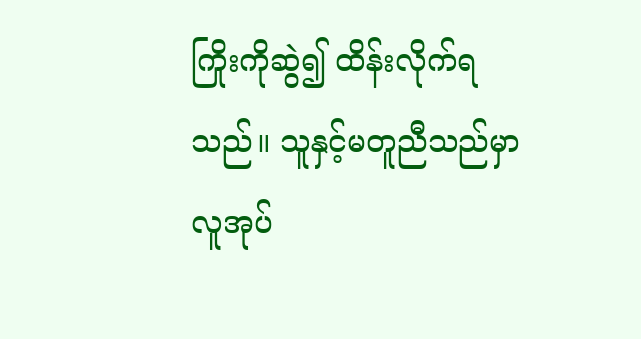ကြိုးကိုဆွဲ၍ ထိန်းလိုက်ရသည်။ သူနှင့်မတူညီသည်မှာ လူအုပ်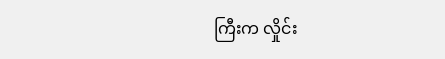ကြီးက လှိုင်း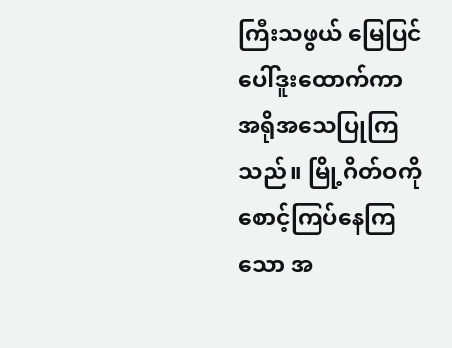ကြီးသဖွယ် မြေပြင်ပေါ်ဒူးထောက်ကာ အရိုအသေပြုကြသည်။ မြို့ဂိတ်ဝကို စောင့်ကြပ်နေကြသော အ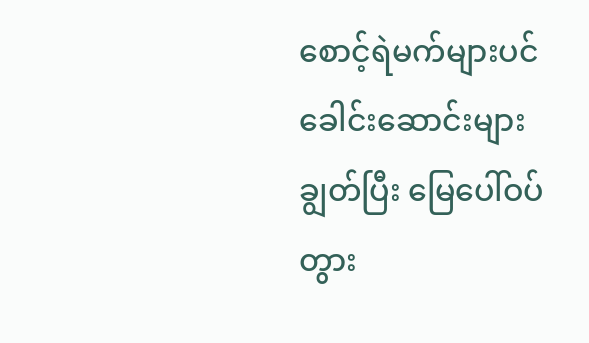စောင့်ရဲမက်များပင် ခေါင်းဆောင်းများချွတ်ပြီး မြေပေါ်ဝပ်တွား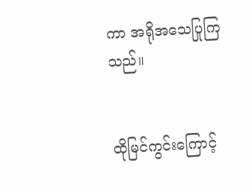ကာ အရိုအသေပြုကြသည်။


ထိုမြင်ကွင်းကြောင့်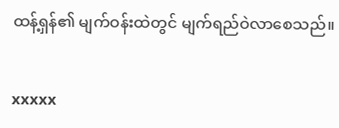ထန့်ရှန်၏ မျက်ဝန်းထဲတွင် မျက်ရည်ဝဲလာစေသည်။


xxxxx